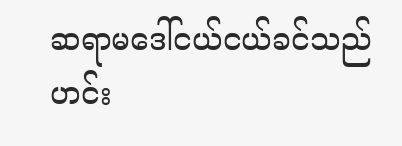ဆရာမဒေါ်ငယ်ငယ်ခင်သည် ဟင်း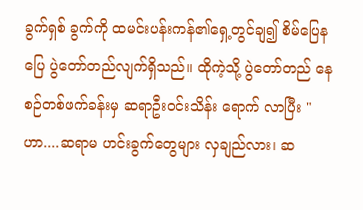ခွက်ရှစ် ခွက်ကို ထမင်းပန်းကန်၏ရှေ့တွင်ချ၍ စိမ်ပြေနပြေ ပွဲတော်တည်လျက်ရှိသည်။ ထိုကဲ့သို့ ပွဲတော်တည် နေစဉ်တစ်ဖက်ခန်းမှ ဆရာဦးဝင်းသိန်း ရောက် လာပြီး "ဟာ....ဆရာမ ဟင်းခွက်တွေများ လှချည်လား၊ ဆ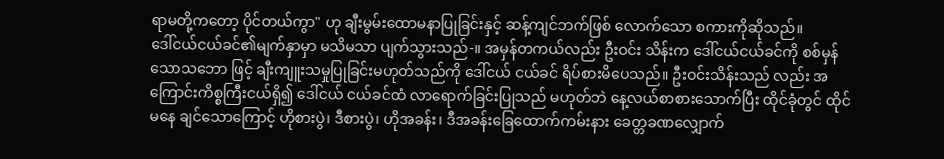ရာမတို့ကတော့ ပိုင်တယ်ကွာ" ဟု ချီးမွမ်းထောမနာပြုခြင်းနှင့် ဆန့်ကျင်ဘက်ဖြစ် လောက်သော စကားကိုဆိုသည်။
ဒေါ်ငယ်ငယ်ခင်၏မျက်နှာမှာ မသိမသာ ပျက်သွားသည်-။ အမှန်တကယ်လည်း ဦးဝင်း သိန်းက ဒေါ်ငယ်ငယ်ခင်ကို စစ်မှန်သောသဘော ဖြင့် ချီးကျူးသမှုပြုခြင်းမဟုတ်သည်ကို ဒေါ်ငယ် ငယ်ခင် ရိပ်စားမိပေသည်။ ဦးဝင်းသိန်းသည် လည်း အကြောင်းကိစ္စကြီးငယ်ရှိ၍ ဒေါ်ငယ် ငယ်ခင်ထံ လာရောက်ခြင်းပြုသည် မဟုတ်ဘဲ နေ့လယ်စာစားသောက်ပြီး ထိုင်ခုံတွင် ထိုင်မနေ ချင်သောကြောင့် ဟိုစားပွဲ၊ ဒီစားပွဲ၊ ဟိုအခန်း၊ ဒီအခန်းခြေထောက်ကမ်းနား ခေတ္တခဏလျှောက်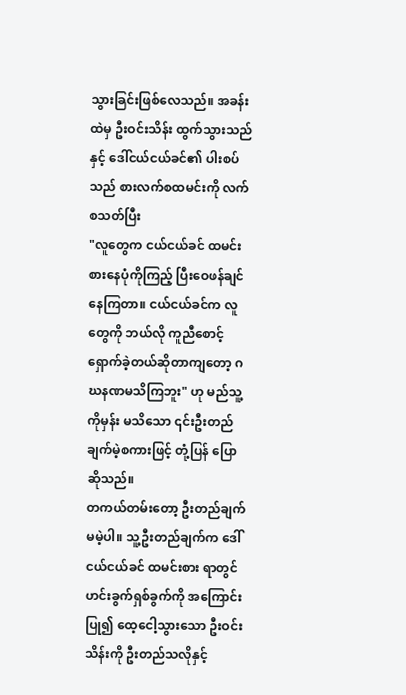သွားခြင်းဖြစ်လေသည်။ အခန်းထဲမှ ဦးဝင်းသိန်း ထွက်သွားသည်နှင့် ဒေါ်ငယ်ငယ်ခင်၏ ပါးစပ် သည် စားလက်စထမင်းကို လက်စသတ်ပြီး
"လူတွေက ငယ်ငယ်ခင် ထမင်းစားနေပုံကိုကြည့် ပြီးဝေဖန်ချင်နေကြတာ။ ငယ်ငယ်ခင်က လူတွေကို ဘယ်လို ကူညီစောင့်ရှောက်ခဲ့တယ်ဆိုတာကျတော့ ဂဃနဏမသိကြဘူး" ဟု မည်သူ့ကိုမှန်း မသိသော ၎င်းဦးတည်ချက်မဲ့စကားဖြင့် တုံ့ပြန် ပြောဆိုသည်။
တကယ်တမ်းတော့ ဦးတည်ချက်မမဲ့ပါ။ သူ့ဦးတည်ချက်က ဒေါ်ငယ်ငယ်ခင် ထမင်းစား ရာတွင် ဟင်းခွက်ရှစ်ခွက်ကို အကြောင်းပြု၍ ထေ့ငေါ့သွားသော ဦးဝင်းသိန်းကို ဦးတည်သလိုနှင့်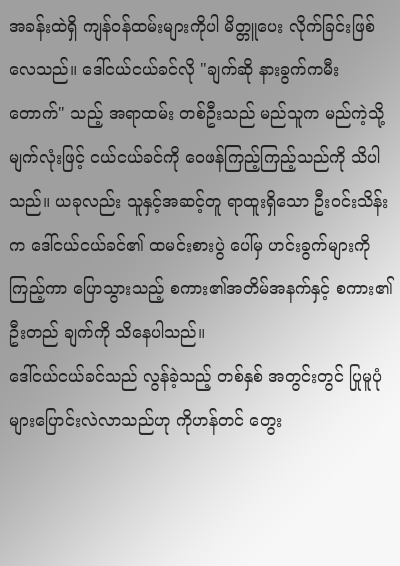အခန်းထဲရှိ ကျန်ဝန်ထမ်းများကိုပါ မိတ္တူပေး လိုက်ခြင်းဖြစ်လေသည်။ ဒေါ်ငယ်ငယ်ခင်လို "ချက်ဆို နားခွက်ကမီးတောက်" သည့် အရာထမ်း တစ်ဦးသည် မည်သူက မည်ကဲ့သို့မျက်လုံးဖြင့် ငယ်ငယ်ခင်ကို ဝေဖန်ကြည့်ကြည့်သည်ကို သိပါ သည်။ ယခုလည်း သူနှင့်အဆင့်တူ ရာထူးရှိသော ဦးဝင်းသိန်းက ဒေါ်ငယ်ငယ်ခင်၏ ထမင်းစားပွဲ ပေါ်မှ ဟင်းခွက်များကိုကြည့်ကာ ပြောသွားသည့် စကား၏အတိမ်အနက်နှင့် စကား၏ဦးတည် ချက်ကို သိနေပါသည်။
ဒေါ်ငယ်ငယ်ခင်သည် လွန်ခဲ့သည့် တစ်နှစ် အတွင်းတွင် ပြုမူပုံများပြောင်းလဲလာသည်ဟု ကိုဟန်တင် တွေး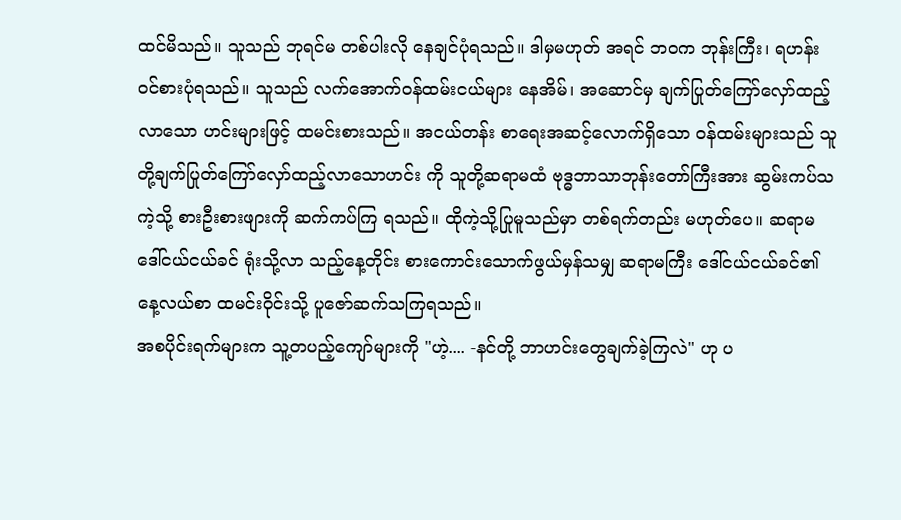ထင်မိသည်။ သူသည် ဘုရင်မ တစ်ပါးလို နေချင်ပုံရသည်။ ဒါမှမဟုတ် အရင် ဘဝက ဘုန်းကြီး၊ ရဟန်း ဝင်စားပုံရသည်။ သူသည် လက်အောက်ဝန်ထမ်းငယ်များ နေအိမ်၊ အဆောင်မှ ချက်ပြုတ်ကြော်လှော်ထည့်လာသော ဟင်းများဖြင့် ထမင်းစားသည်။ အငယ်တန်း စာရေးအဆင့်လောက်ရှိသော ဝန်ထမ်းများသည် သူတို့ချက်ပြုတ်ကြော်လှော်ထည့်လာသောဟင်း ကို သူတို့ဆရာမထံ ဗုဒ္ဓဘာသာဘုန်းတော်ကြီးအား ဆွမ်းကပ်သကဲ့သို့ စားဦးစားဖျားကို ဆက်ကပ်ကြ ရသည်။ ထိုကဲ့သို့ပြုမူသည်မှာ တစ်ရက်တည်း မဟုတ်ပေ။ ဆရာမ ဒေါ်ငယ်ငယ်ခင် ရုံးသို့လာ သည့်နေ့တိုင်း စားကောင်းသောက်ဖွယ်မှန်သမျှ ဆရာမကြီး ဒေါ်ငယ်ငယ်ခင်၏ နေ့လယ်စာ ထမင်းဝိုင်းသို့ ပူဇော်ဆက်သကြရသည်။
အစပိုင်းရက်များက သူ့တပည့်ကျော်များကို "ဟဲ့.... -နင်တို့ ဘာဟင်းတွေချက်ခဲ့ကြလဲ" ဟု ပ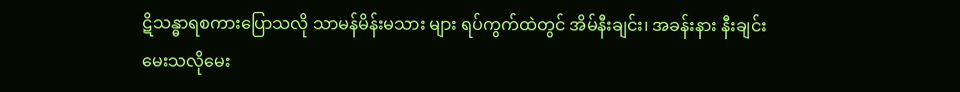ဋိသန္ဓာရစကားပြောသလို သာမန်မိန်းမသား များ ရပ်ကွက်ထဲတွင် အိမ်နီးချင်း၊ အခန်းနား နီးချင်းမေးသလိုမေး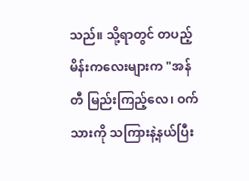သည်။ သို့ရာတွင် တပည့် မိန်းကလေးများက "အန်တီ မြည်းကြည့်လေ၊ ဝက်သားကို သကြားနဲ့နယ်ပြီး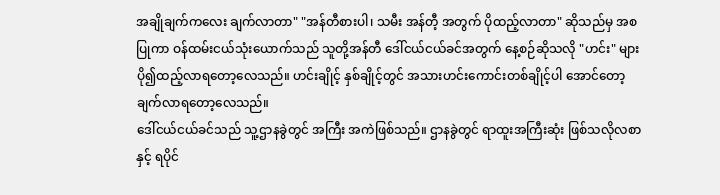အချိုချက်ကလေး ချက်လာတာ" "အန်တီစားပါ၊ သမီး အန်တီ့ အတွက် ပိုထည့်လာတာ" ဆိုသည်မှ အစပြုကာ ဝန်ထမ်းငယ်သုံးယောက်သည် သူတို့အန်တီ ဒေါ်ငယ်ငယ်ခင်အတွက် နေ့စဉ်ဆိုသလို "ဟင်း" များ ပို၍ထည့်လာရတော့လေသည်။ ဟင်းချိုင့် နှစ်ချိုင့်တွင် အသားဟင်းကောင်းတစ်ချိုင့်ပါ အောင်တော့ ချက်လာရတော့လေသည်။
ဒေါ်ငယ်ငယ်ခင်သည် သူ့ဌာနခွဲတွင် အကြီး အကဲဖြစ်သည်။ ဌာနခွဲတွင် ရာထူးအကြီးဆုံး ဖြစ်သလိုလစာနှင့် ရပိုင်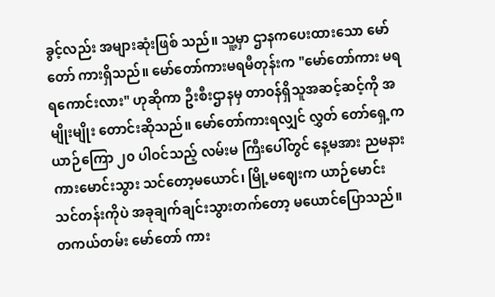ခွင့်လည်း အများဆုံးဖြစ် သည်။ သူ့မှာ ဌာနကပေးထားသော မော်တော် ကားရှိသည်။ မော်တော်ကားမရမီတုန်းက "မော်တော်ကား မရရကောင်းလား" ဟုဆိုကာ ဦးစီးဌာနမှ တာဝန်ရှိသူအဆင့်ဆင့်ကို အမျိုးမျိုး တောင်းဆိုသည်။ မော်တော်ကားရလျှင် လွှတ် တော်ရှေ့က ယာဉ်ကြော ၂၀ ပါဝင်သည့် လမ်းမ ကြီးပေါ်တွင် နေ့မအား ညမနား ကားမောင်းသွား သင်တော့မယောင်၊ မြို့မဈေးက ယာဉ်မောင်း သင်တန်းကိုပဲ အခုချက်ချင်းသွားတက်တော့ မယောင်ပြောသည်။ တကယ်တမ်း မော်တော် ကား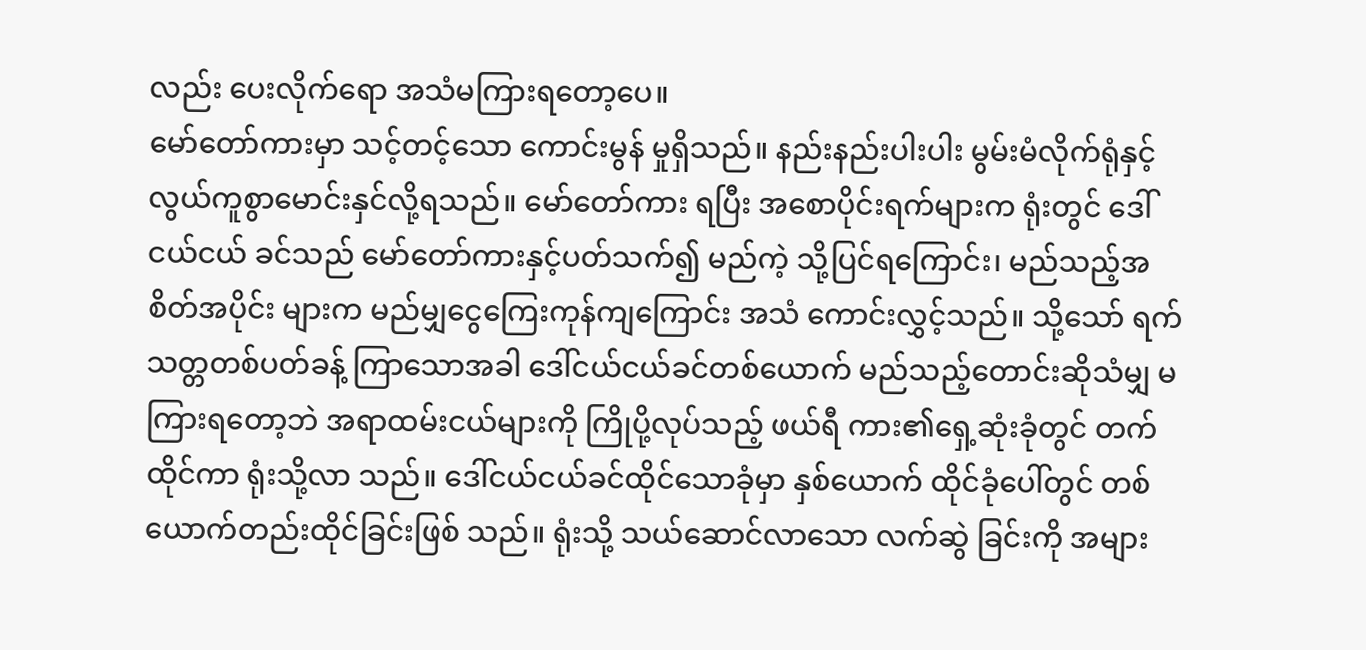လည်း ပေးလိုက်ရော အသံမကြားရတော့ပေ။
မော်တော်ကားမှာ သင့်တင့်သော ကောင်းမွန် မှုရှိသည်။ နည်းနည်းပါးပါး မွမ်းမံလိုက်ရုံနှင့် လွယ်ကူစွာမောင်းနှင်လို့ရသည်။ မော်တော်ကား ရပြီး အစောပိုင်းရက်များက ရုံးတွင် ဒေါ်ငယ်ငယ် ခင်သည် မော်တော်ကားနှင့်ပတ်သက်၍ မည်ကဲ့ သို့ပြင်ရကြောင်း၊ မည်သည့်အစိတ်အပိုင်း များက မည်မျှငွေကြေးကုန်ကျကြောင်း အသံ ကောင်းလွှင့်သည်။ သို့သော် ရက်သတ္တတစ်ပတ်ခန့် ကြာသောအခါ ဒေါ်ငယ်ငယ်ခင်တစ်ယောက် မည်သည့်တောင်းဆိုသံမျှ မကြားရတော့ဘဲ အရာထမ်းငယ်များကို ကြိုပို့လုပ်သည့် ဖယ်ရီ ကား၏ရှေ့ဆုံးခုံတွင် တက်ထိုင်ကာ ရုံးသို့လာ သည်။ ဒေါ်ငယ်ငယ်ခင်ထိုင်သောခုံမှာ နှစ်ယောက် ထိုင်ခုံပေါ်တွင် တစ်ယောက်တည်းထိုင်ခြင်းဖြစ် သည်။ ရုံးသို့ သယ်ဆောင်လာသော လက်ဆွဲ ခြင်းကို အများ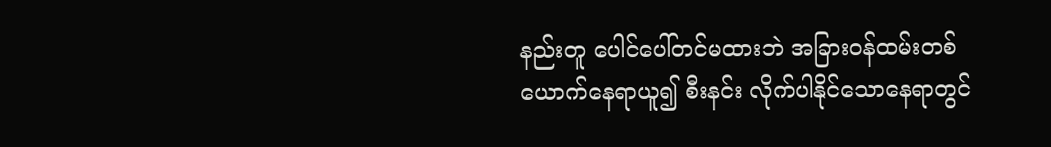နည်းတူ ပေါင်ပေါ်တင်မထားဘဲ အခြားဝန်ထမ်းတစ်ယောက်နေရာယူ၍ စီးနင်း လိုက်ပါနိုင်သောနေရာတွင်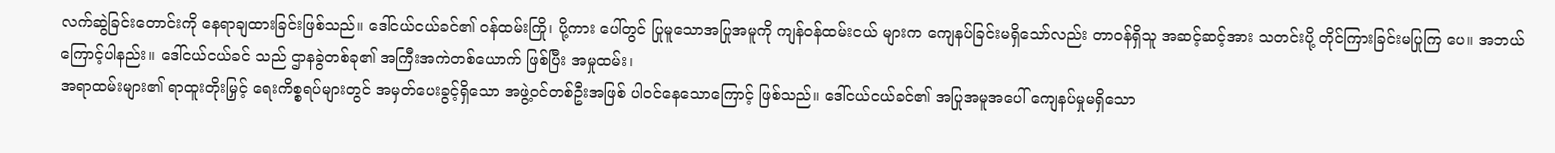လက်ဆွဲခြင်းတောင်းကို နေရာချထားခြင်းဖြစ်သည်။ ဒေါ်ငယ်ငယ်ခင်၏ ဝန်ထမ်းကြို၊ ပို့ကား ပေါ်တွင် ပြုမူသောအပြုအမူကို ကျန်ဝန်ထမ်းငယ် များက ကျေနပ်ခြင်းမရှိသော်လည်း တာဝန်ရှိသူ အဆင့်ဆင့်အား သတင်းပို့ တိုင်ကြားခြင်းမပြုကြ ပေ။ အဘယ်ကြောင့်ပါနည်း။ ဒေါ်ငယ်ငယ်ခင် သည် ဌာနခွဲတစ်ခု၏ အကြီးအကဲတစ်ယောက် ဖြစ်ပြီး အမှုထမ်း၊
အရာထမ်းများ၏ ရာထူးတိုးမြှင့် ရေးကိစ္စရပ်များတွင် အမှတ်ပေးခွင့်ရှိသော အဖွဲ့ဝင်တစ်ဦးအဖြစ် ပါဝင်နေသောကြောင့် ဖြစ်သည်။ ဒေါ်ငယ်ငယ်ခင်၏ အပြုအမူအပေါ် ကျေနပ်မှုမရှိသော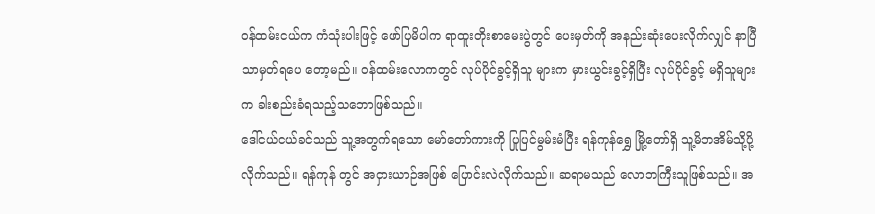ဝန်ထမ်းငယ်က ကံသုံးပါးဖြင့် ဖော်ပြမိပါက ရာထူးတိုးစာမေးပွဲတွင် ပေးမှတ်ကို အနည်းဆုံးပေးလိုက်လျှင် နာပြီသာမှတ်ရပေ တော့မည်။ ဝန်ထမ်းလောကတွင် လုပ်ပိုင်ခွင့်ရှိသူ များက မှားယွင်းခွင့်ရှိပြီး လုပ်ပိုင်ခွင့် မရှိသူများက ခါးစည်းခံရသည့်သဘောဖြစ်သည်။
ဒေါ်ငယ်ငယ်ခင်သည် သူ့အတွက်ရသော မော်တော်ကားကို ပြုပြင်မွမ်းမံပြီး ရန်ကုန်ရွှေ မြို့တော်ရှိ သူ့မိဘအိမ်သို့ပို့လိုက်သည်။ ရန်ကုန် တွင် အငှားယာဉ်အဖြစ် ပြောင်းလဲလိုက်သည်။ ဆရာမသည် လောဘကြီးသူဖြစ်သည်။ အ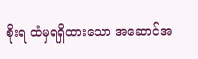စိုးရ ထံမှရရှိထားသော အဆောင်အ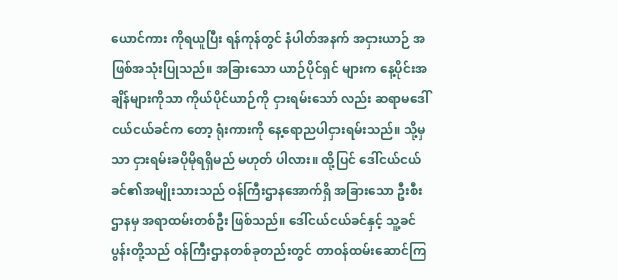ယောင်ကား ကိုရယူပြီး ရန်ကုန်တွင် နံပါတ်အနက် အငှားယာဉ် အဖြစ်အသုံးပြုသည်။ အခြားသော ယာဉ်ပိုင်ရှင် များက နေ့ပိုင်းအချိန်များကိုသာ ကိုယ်ပိုင်ယာဉ်ကို ငှားရမ်းသော် လည်း ဆရာမဒေါ်ငယ်ငယ်ခင်က တော့ ရုံးကားကို နေ့ရောညပါငှားရမ်းသည်။ သို့မှသာ ငှားရမ်းခပိုမိုရရှိမည် မဟုတ် ပါလား။ ထို့ပြင် ဒေါ်ငယ်ငယ်ခင်၏အမျိုးသားသည် ဝန်ကြီးဌာနအောက်ရှိ အခြားသော ဦးစီးဌာနမှ အရာထမ်းတစ်ဦး ဖြစ်သည်။ ဒေါ်ငယ်ငယ်ခင်နှင့် သူ့ခင်ပွန်းတို့သည် ဝန်ကြီးဌာနတစ်ခုတည်းတွင် တာဝန်ထမ်းဆောင်ကြ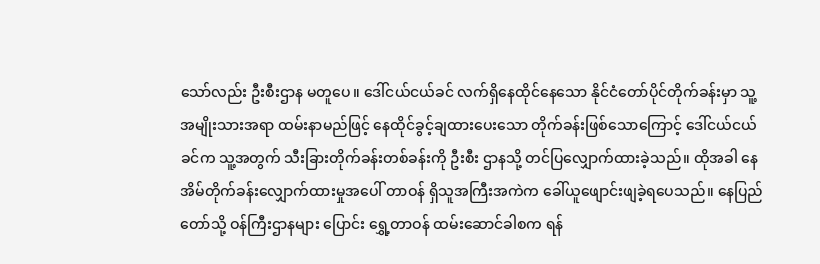သော်လည်း ဦးစီးဌာန မတူပေ။ ဒေါ်ငယ်ငယ်ခင် လက်ရှိနေထိုင်နေသော နိုင်ငံတော်ပိုင်တိုက်ခန်းမှာ သူ့အမျိုးသားအရာ ထမ်းနာမည်ဖြင့် နေထိုင်ခွင့်ချထားပေးသော တိုက်ခန်းဖြစ်သောကြောင့် ဒေါ်ငယ်ငယ်ခင်က သူ့အတွက် သီးခြားတိုက်ခန်းတစ်ခန်းကို ဦးစီး ဌာနသို့ တင်ပြလျှောက်ထားခဲ့သည်။ ထိုအခါ နေအိမ်တိုက်ခန်းလျှောက်ထားမှုအပေါ် တာဝန် ရှိသူအကြီးအကဲက ခေါ်ယူဖျောင်းဖျခဲ့ရပေသည်။ နေပြည်တော်သို့ ဝန်ကြီးဌာနများ ပြောင်း ရွှေ့တာဝန် ထမ်းဆောင်ခါစက ရန်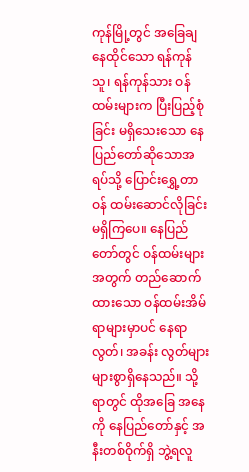ကုန်မြို့တွင် အခြေချနေထိုင်သော ရန်ကုန်သူ၊ ရန်ကုန်သား ဝန်ထမ်းများက ပြီးပြည့်စုံခြင်း မရှိသေးသော နေပြည်တော်ဆိုသောအရပ်သို့ ပြောင်းရွှေ့တာဝန် ထမ်းဆောင်လိုခြင်းမရှိကြပေ။ နေပြည်တော်တွင် ဝန်ထမ်းများအတွက် တည်ဆောက်ထားသော ဝန်ထမ်းအိမ်ရာများမှာပင် နေရာလွတ်၊ အခန်း လွတ်များ များစွာရှိနေသည်။ သို့ရာတွင် ထိုအခြေ အနေကို နေပြည်တော်နှင့် အနီးတစ်ဝိုက်ရှိ ဘွဲ့ရလူ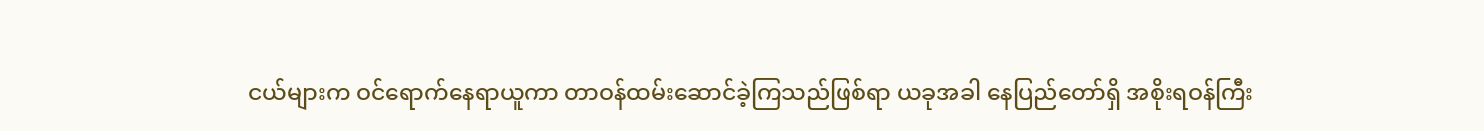ငယ်များက ဝင်ရောက်နေရာယူကာ တာဝန်ထမ်းဆောင်ခဲ့ကြသည်ဖြစ်ရာ ယခုအခါ နေပြည်တော်ရှိ အစိုးရဝန်ကြီး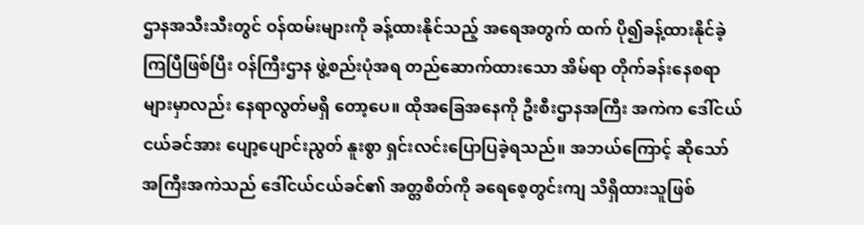ဌာနအသီးသီးတွင် ဝန်ထမ်းများကို ခန့်ထားနိုင်သည့် အရေအတွက် ထက် ပို၍ခန့်ထားနိုင်ခဲ့ကြပြီဖြစ်ပြီး ဝန်ကြီးဌာန ဖွဲ့စည်းပုံအရ တည်ဆောက်ထားသော အိမ်ရာ တိုက်ခန်းနေစရာများမှာလည်း နေရာလွတ်မရှိ တော့ပေ။ ထိုအခြေအနေကို ဦးစီးဌာနအကြီး အကဲက ဒေါ်ငယ်ငယ်ခင်အား ပျော့ပျောင်းညွတ် နူးစွာ ရှင်းလင်းပြောပြခဲ့ရသည်။ အဘယ်ကြောင့် ဆိုသော် အကြီးအကဲသည် ဒေါ်ငယ်ငယ်ခင်၏ အတ္တစိတ်ကို ခရေစေ့တွင်းကျ သိရှိထားသူဖြစ်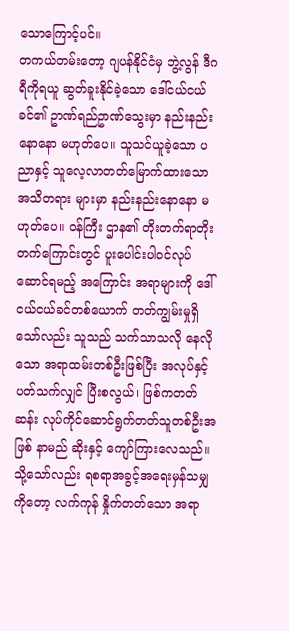သောကြောင့်ပင်။
တကယ်တမ်းတော့ ဂျပန်နိုင်ငံမှ ဘွဲ့လွန် ဒီဂရီကိုရယူ ဆွတ်ခူးနိုင်ခဲ့သော ဒေါ်ငယ်ငယ်ခင်၏ ဥာဏ်ရည်ဥာဏ်သွေးမှာ နည်းနည်းနောနော မဟုတ်ပေ။ သူသင်ယူခဲ့သော ပညာနှင့် သူလေ့လာတတ်မြောက်ထားသော အသိတရား များမှာ နည်းနည်းနောနော မဟုတ်ပေ။ ဝန်ကြီး ဌာန၏ တိုးတက်ရာတိုးတက်ကြောင်းတွင် ပူးပေါင်းပါဝင်လုပ်ဆောင်ရမည့် အကြောင်း အရာများကို ဒေါ်ငယ်ငယ်ခင်တစ်ယောက် တတ်ကျွမ်းမှုရှိသော်လည်း သူသည် သက်သာသလို နေလိုသော အရာထမ်းတစ်ဦးဖြစ်ပြီး အလုပ်နှင့် ပတ်သက်လျှင် ပြီးစလွယ်၊ ဖြစ်ကတတ်ဆန်း လုပ်ကိုင်ဆောင်ရွက်တတ်သူတစ်ဦးအဖြစ် နာမည် ဆိုးနှင့် ကျော်ကြားလေသည်။ သို့သော်လည်း ရစရာအခွင့်အရေးမှန်သမျှကိုတော့ လက်ကုန် နှိုက်တတ်သော အရာ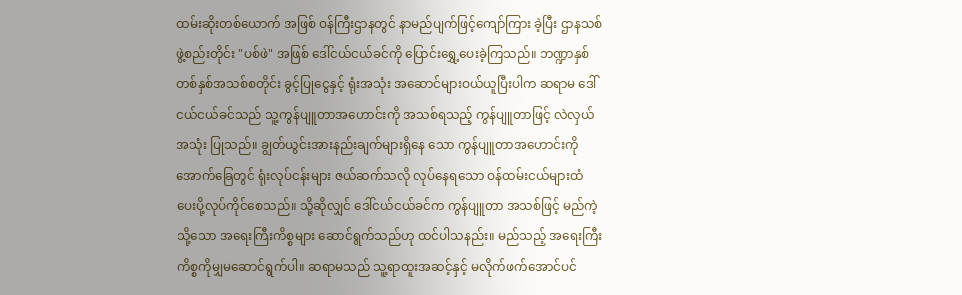ထမ်းဆိုးတစ်ယောက် အဖြစ် ဝန်ကြီးဌာနတွင် နာမည်ပျက်ဖြင့်ကျော်ကြား ခဲ့ပြီး ဌာနသစ်ဖွဲ့စည်းတိုင်း "ပစ်ဖဲ" အဖြစ် ဒေါ်ငယ်ငယ်ခင်ကို ပြောင်းရွှေ့ပေးခဲ့ကြသည်။ ဘဏ္ဍာနှစ်တစ်နှစ်အသစ်စတိုင်း ခွင့်ပြုငွေနှင့် ရုံးအသုံး အဆောင်များဝယ်ယူပြီးပါက ဆရာမ ဒေါ်ငယ်ငယ်ခင်သည် သူ့ကွန်ပျူတာအဟောင်းကို အသစ်ရသည့် ကွန်ပျူတာဖြင့် လဲလှယ်အသုံး ပြုသည်။ ချွတ်ယွင်းအားနည်းချက်များရှိနေ သော ကွန်ပျူတာအဟောင်းကို အောက်ခြေတွင် ရုံးလုပ်ငန်းများ ဇယ်ဆက်သလို လုပ်နေရသော ဝန်ထမ်းငယ်များထံ ပေးပို့လုပ်ကိုင်စေသည်။ သို့ဆိုလျှင် ဒေါ်ငယ်ငယ်ခင်က ကွန်ပျူတာ အသစ်ဖြင့် မည်ကဲ့သို့သော အရေးကြီးကိစ္စများ ဆောင်ရွက်သည်ဟု ထင်ပါသနည်း။ မည်သည့် အရေးကြီး ကိစ္စကိုမျှမဆောင်ရွက်ပါ။ ဆရာမသည် သူ့ရာထူးအဆင့်နှင့် မလိုက်ဖက်အောင်ပင်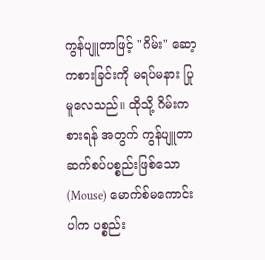ကွန်ပျူတာဖြင့် "ဂိမ်း" ဆော့ကစားခြင်းကို မရပ်မနား ပြုမူလေသည်။ ထိုသို့ ဂိမ်းကစားရန် အတွက် ကွန်ပျူတာဆက်စပ်ပစ္စည်းဖြစ်သော (Mouse) မောက်စ်မကောင်းပါက ပစ္စည်း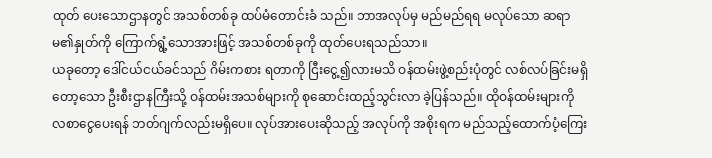ထုတ် ပေးသောဌာနတွင် အသစ်တစ်ခု ထပ်မံတောင်းခံ သည်။ ဘာအလုပ်မှ မည်မည်ရရ မလုပ်သော ဆရာမ၏နှုတ်ကို ကြောက်ရွံ့သောအားဖြင့် အသစ်တစ်ခုကို ထုတ်ပေးရသည်သာ။
ယခုတော့ ဒေါ်ငယ်ငယ်ခင်သည် ဂိမ်းကစား ရတာကို ငြီးငွေ့၍လားမသိ ဝန်ထမ်းဖွဲ့စည်းပုံတွင် လစ်လပ်ခြင်းမရှိတော့သော ဦးစီးဌာနကြီးသို့ ဝန်ထမ်းအသစ်များကို စုဆောင်းထည့်သွင်းလာ ခဲ့ပြန်သည်။ ထိုဝန်ထမ်းများကို လစာငွေပေးရန် ဘတ်ဂျက်လည်းမရှိပေ။ လုပ်အားပေးဆိုသည့် အလုပ်ကို အစိုးရက မည်သည့်ထောက်ပံ့ကြေး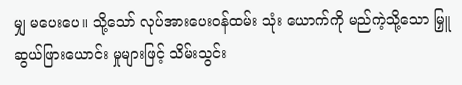မျှ မပေးပေ။ သို့သော် လုပ်အားပေးဝန်ထမ်း သုံး ယောက်ကို မည်ကဲ့သို့သော မြှူဆွယ်ဖြားယောင်း မှုများဖြင့် သိမ်းသွင်း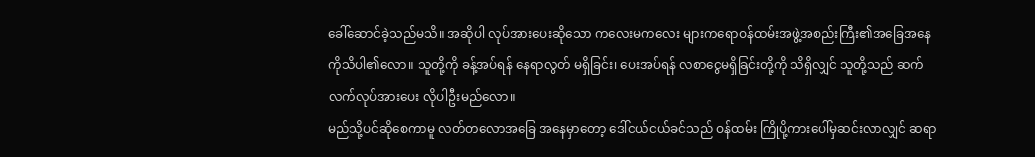ခေါ်ဆောင်ခဲ့သည်မသိ။ အဆိုပါ လုပ်အားပေးဆိုသော ကလေးမကလေး များကရောဝန်ထမ်းအဖွဲ့အစည်းကြီး၏အခြေအနေ ကိုသိပါ၏လော။ သူတို့ကို ခန့်အပ်ရန် နေရာလွတ် မရှိခြင်း၊ ပေးအပ်ရန် လစာငွေမရှိခြင်းတို့ကို သိရှိလျှင် သူတို့သည် ဆက်လက်လုပ်အားပေး လိုပါဦးမည်လော။
မည်သို့ပင်ဆိုစေကာမူ လတ်တလောအခြေ အနေမှာတော့ ဒေါ်ငယ်ငယ်ခင်သည် ဝန်ထမ်း ကြိုပို့ကားပေါ်မှဆင်းလာလျှင် ဆရာ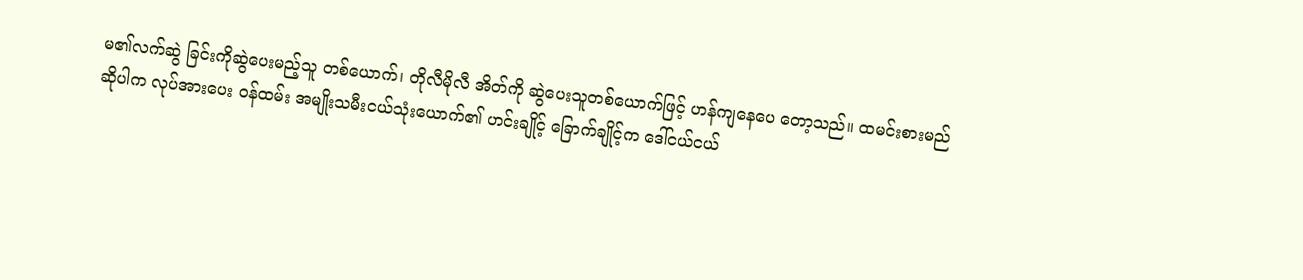မ၏လက်ဆွဲ ခြင်းကိုဆွဲပေးမည့်သူ တစ်ယောက်၊ တိုလီမိုလီ အိတ်ကို ဆွဲပေးသူတစ်ယောက်ဖြင့် ဟန်ကျနေပေ တော့သည်။ ထမင်းစားမည်ဆိုပါက လုပ်အားပေး ဝန်ထမ်း အမျိုးသမီးငယ်သုံးယောက်၏ ဟင်းချိုင့် ခြောက်ချိုင့်က ဒေါ်ငယ်ငယ်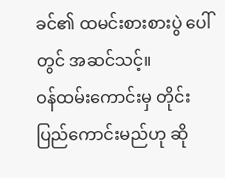ခင်၏ ထမင်းစားစားပွဲ ပေါ်တွင် အဆင်သင့်။
ဝန်ထမ်းကောင်းမှ တိုင်းပြည်ကောင်းမည်ဟု ဆို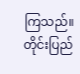ကြသည်။ တိုင်းပြည်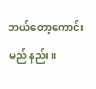ဘယ်တော့ကောင်းမည် နည်း။